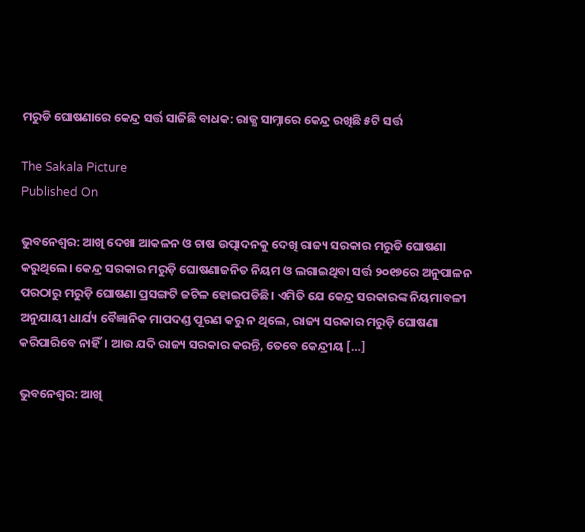ମରୁଡି ଘୋଷଣାରେ କେନ୍ଦ୍ର ସର୍ତ୍ତ ସାଜିଛି ବାଧକ: ରାଜ୍ଯ ସାମ୍ନାରେ କେନ୍ଦ୍ର ରଖିଛି ୫ଟି ସର୍ତ୍ତ

The Sakala Picture
Published On

ଭୁବନେଶ୍ୱର: ଆଖି ଦେଖା ଆକଳନ ଓ ଚାଷ ଉତ୍ପାଦନକୁ ଦେଖି ରାଜ୍ୟ ସରକାର ମରୁଡି ଘୋଷଣା କରୁଥିଲେ। କେନ୍ଦ୍ର ସରକାର ମରୁଡ଼ି ଘୋଷଣାଜନିତ ନିୟମ ଓ ଲଗାଇଥିବା ସର୍ତ୍ତ ୨୦୧୭ରେ ଅନୁପାଳନ ପରଠାରୁ ମରୁଡ଼ି ଘୋଷଣା ପ୍ରସଙ୍ଗଟି ଜଟିଳ ହୋଇପଡିଛି। ଏମିତି ଯେ କେନ୍ଦ୍ର ସରକାରଙ୍କ ନିୟମାବଳୀ ଅନୁଯାୟୀ ଧାର୍ଯ୍ୟ ବୈଜ୍ଞାନିକ ମାପଦଣ୍ଡ ପୂରଣ କରୁ ନ ଥିଲେ, ରାଜ୍ୟ ସରକାର ମରୁଡ଼ି ଘୋଷଣା କରିପାରିବେ ନାହିଁ। ଆଉ ଯଦି ରାଜ୍ୟ ସରକାର କରନ୍ତି, ତେବେ କେନ୍ଦ୍ରୀୟ […]

ଭୁବନେଶ୍ୱର: ଆଖି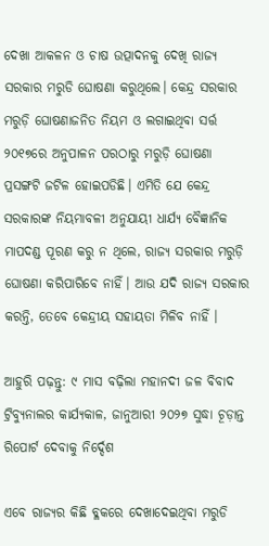ଦେଖା ଆକଳନ ଓ ଚାଷ ଉତ୍ପାଦନକୁ ଦେଖି ରାଜ୍ୟ ସରକାର ମରୁଡି ଘୋଷଣା କରୁଥିଲେ। କେନ୍ଦ୍ର ସରକାର ମରୁଡ଼ି ଘୋଷଣାଜନିତ ନିୟମ ଓ ଲଗାଇଥିବା ସର୍ତ୍ତ ୨୦୧୭ରେ ଅନୁପାଳନ ପରଠାରୁ ମରୁଡ଼ି ଘୋଷଣା ପ୍ରସଙ୍ଗଟି ଜଟିଳ ହୋଇପଡିଛି। ଏମିତି ଯେ କେନ୍ଦ୍ର ସରକାରଙ୍କ ନିୟମାବଳୀ ଅନୁଯାୟୀ ଧାର୍ଯ୍ୟ ବୈଜ୍ଞାନିକ ମାପଦଣ୍ଡ ପୂରଣ କରୁ ନ ଥିଲେ, ରାଜ୍ୟ ସରକାର ମରୁଡ଼ି ଘୋଷଣା କରିପାରିବେ ନାହିଁ। ଆଉ ଯଦି ରାଜ୍ୟ ସରକାର କରନ୍ତି, ତେବେ କେନ୍ଦ୍ରୀୟ ସହାୟତା ମିଳିବ ନାହିଁ ।

ଆହୁରି ପଢ଼ନ୍ତୁ: ୯ ମାସ ବଢ଼ିଲା ମହାନଦୀ ଜଳ ବିବାଦ ଟ୍ରିବ୍ୟୁନାଲର କାର୍ଯ୍ୟକାଳ, ଜାନୁଆରୀ ୨୦୨୭ ସୁଦ୍ଧା ଚୂଡ଼ାନ୍ତ ରିପୋର୍ଟ ଦେବାକୁ ନିର୍ଦ୍ଦେଶ

ଏବେ ରାଜ୍ୟର କିଛି ବ୍ଳକରେ ଦେଖାଦେଇଥିବା ମରୁଡି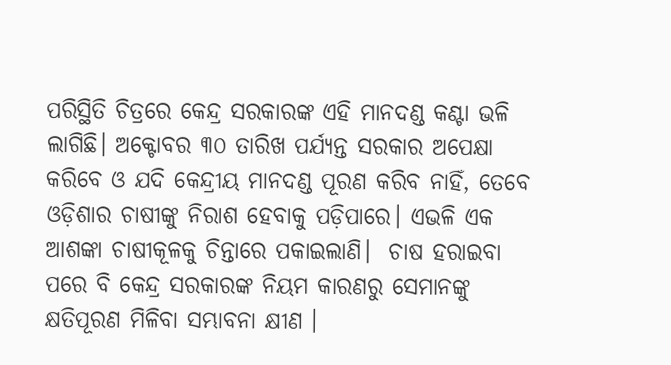ପରିସ୍ଥିତି ଚିତ୍ରରେ କେନ୍ଦ୍ର ସରକାରଙ୍କ ଏହି ମାନଦଣ୍ଡ କଣ୍ଟା ଭଳି ଲାଗିଛି। ଅକ୍ଟୋବର ୩୦ ତାରିଖ ପର୍ଯ୍ୟନ୍ତ ସରକାର ଅପେକ୍ଷା କରିବେ ଓ ଯଦି କେନ୍ଦ୍ରୀୟ ମାନଦଣ୍ଡ ପୂରଣ କରିବ ନାହିଁ, ତେବେ ଓଡ଼ିଶାର ଚାଷୀଙ୍କୁ ନିରାଶ ହେବାକୁ ପଡ଼ିପାରେ। ଏଭଳି ଏକ ଆଶଙ୍କା ଚାଷୀକୂଳକୁ ଚିନ୍ତାରେ ପକାଇଲାଣି।  ଚାଷ ହରାଇବା ପରେ ବି କେନ୍ଦ୍ର ସରକାରଙ୍କ ନିୟମ କାରଣରୁ ସେମାନଙ୍କୁ କ୍ଷତିପୂରଣ ମିଳିବା ସମ୍ଭାବନା କ୍ଷୀଣ ।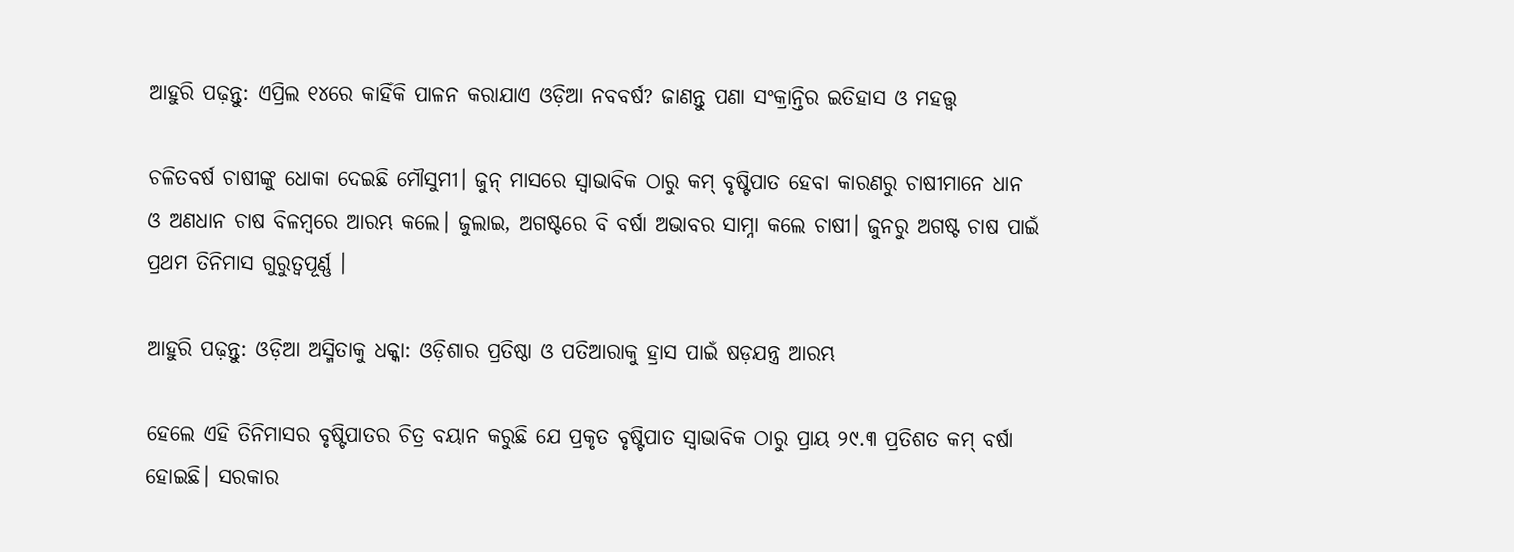ଆହୁରି ପଢ଼ନ୍ତୁ: ଏପ୍ରିଲ ୧୪ରେ କାହିଁକି ପାଳନ କରାଯାଏ ଓଡ଼ିଆ ନବବର୍ଷ? ଜାଣନ୍ତୁ ପଣା ସଂକ୍ରାନ୍ତିର ଇତିହାସ ଓ ମହତ୍ତ୍ୱ

ଚଳିତବର୍ଷ ଚାଷୀଙ୍କୁ ଧୋକା ଦେଇଛି ମୌସୁମୀ। ଜୁନ୍‌ ମାସରେ ସ୍ଵାଭାବିକ ଠାରୁ କମ୍ ବୃଷ୍ଟିପାତ ହେବା କାରଣରୁ ଚାଷୀମାନେ ଧାନ ଓ ଅଣଧାନ ଚାଷ ବିଳମ୍ବରେ ଆରମ୍ଭ କଲେ। ଜୁଲାଇ, ଅଗଷ୍ଟରେ ବି ବର୍ଷା ଅଭାବର ସାମ୍ନା କଲେ ଚାଷୀ। ଜୁନରୁ ଅଗଷ୍ଟ ଚାଷ ପାଇଁ ପ୍ରଥମ ତିନିମାସ ଗୁରୁତ୍ବପୂର୍ଣ୍ଣ ।

ଆହୁରି ପଢ଼ନ୍ତୁ: ଓଡ଼ିଆ ଅସ୍ମିତାକୁ ଧକ୍କା: ଓଡ଼ିଶାର ପ୍ରତିଷ୍ଠା ଓ ପତିଆରାକୁ ହ୍ରାସ ପାଇଁ ଷଡ଼ଯନ୍ତ୍ର ଆରମ୍ଭ

ହେଲେ ଏହି ତିନିମାସର ବୃଷ୍ଟିପାତର ଚିତ୍ର ବୟାନ କରୁଛି ଯେ ପ୍ରକୃତ ବୃଷ୍ଟିପାତ ସ୍ବାଭାବିକ ଠାରୁ ପ୍ରାୟ ୨୯.୩ ପ୍ରତିଶତ କମ୍‌ ବର୍ଷା ହୋଇଛି। ସରକାର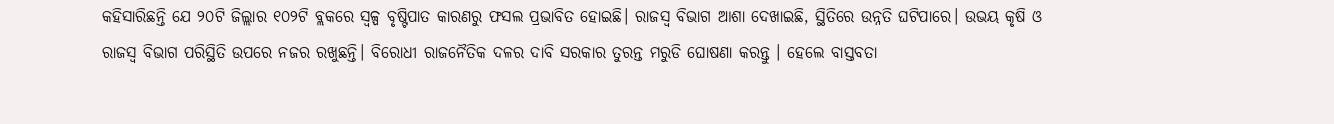କହିସାରିଛନ୍ତି ଯେ ୨୦ଟି ଜିଲ୍ଲାର ୧୦୨ଟି ବ୍ଲକରେ ସ୍ବଳ୍ପ ବୃଷ୍ଟିପାତ କାରଣରୁ ଫସଲ ପ୍ରଭାବିତ ହୋଇଛି। ରାଜସ୍ବ ବିଭାଗ ଆଶା ଦେଖାଇଛି, ସ୍ଥିତିରେ ଉନ୍ନତି ଘଟିପାରେ। ଉଭୟ କୃଷି ଓ ରାଜସ୍ବ ବିଭାଗ ପରିସ୍ଥିତି ଉପରେ ନଜର ରଖୁଛନ୍ତି। ବିରୋଧୀ ରାଜନୈତିକ ଦଳର ଦାବି ସରକାର ତୁରନ୍ତ ମରୁଡି ଘୋଷଣା କରନ୍ତୁ । ହେଲେ ବାସ୍ତବତା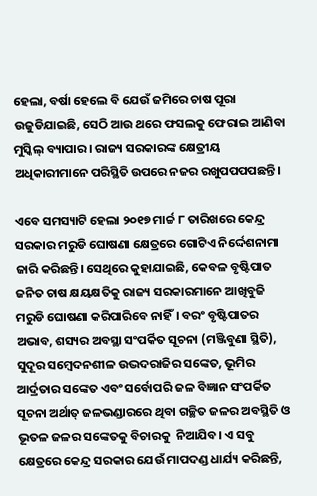ହେଲା, ବର୍ଷା ହେଲେ ବି ଯେଉଁ ଜମିରେ ଚାଷ ପୂରା ଉଜୁଡିଯାଇଛି, ସେଠି ଆଉ ଥରେ ଫସଲକୁ ଫେରାଇ ଆଣିବା ମୁସ୍କିଲ୍ ବ୍ୟାପାର । ରାଜ୍ୟ ସରକାରଙ୍କ କ୍ଷେତ୍ରୀୟ ଅଧିକାରୀମାନେ ପରିସ୍ଥିତି ଉପରେ ନଜର ରଖୁପପପପଛନ୍ତି।

ଏବେ ସମସ୍ୟାଟି ହେଲା ୨୦୧୭ ମାର୍ଚ୍ଚ ୮ ତାରିଖରେ କେନ୍ଦ୍ର ସରକାର ମରୁଡି ଘୋଷଣା କ୍ଷେତ୍ରରେ ଗୋଟିଏ ନିର୍ଦ୍ଦେଶନାମା ଜାରି କରିଛନ୍ତି। ସେଥିରେ କୁହାଯାଇଛି, କେବଳ ବୃଷ୍ଟିପାତ ଜନିତ ଚାଷ କ୍ଷୟକ୍ଷତିକୁ ରାଜ୍ୟ ସରକାରମାନେ ଆଖିବୁଜି ମରୁଡି ଘୋଷଣା କରିପାରିବେ ନାହିଁ। ବରଂ ବୃଷ୍ଟିପାତର ଅଭାବ, ଶସ୍ୟର ଅବସ୍ଥା ସଂପର୍କିତ ସୂଚନା (ମଞ୍ଜିବୁଣା ସ୍ଥିତି), ସୁଦୂର ସମ୍ବେଦନଶୀଳ ଉଦ୍ଭଦରାଜିର ସଙ୍କେତ, ଭୂମିର ଆର୍ଦ୍ରତାର ସଙ୍କେତ ଏବଂ ସର୍ବୋପରି ଜଳ ବିଜ୍ଞାନ ସଂପର୍କିତ ସୂଚନା ଅର୍ଥାତ୍ ଜଳଭଣ୍ଡାରରେ ଥିବା ଗଚ୍ଛିତ ଜଳର ଅବସ୍ଥିତି ଓ ଭୂତଳ ଜଳର ସଙ୍କେତକୁ ବିଚାରକୁ  ନିଆଯିବ। ଏ ସବୁ କ୍ଷେତ୍ରରେ କେନ୍ଦ୍ର ସରକାର ଯେଉଁ ମାପଦଣ୍ଡ ଧାର୍ଯ୍ୟ କରିଛନ୍ତି,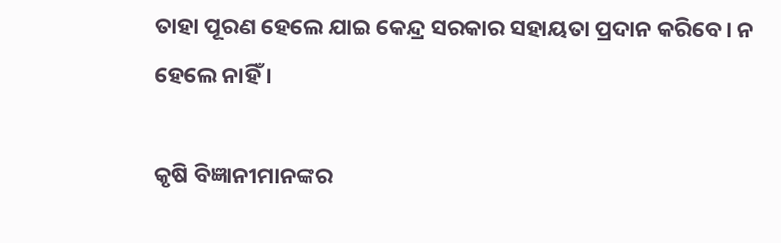ତାହା ପୂରଣ ହେଲେ ଯାଇ କେନ୍ଦ୍ର ସରକାର ସହାୟତା ପ୍ରଦାନ କରିବେ। ନ ହେଲେ ନାହିଁ ।

କୃଷି ବିଜ୍ଞାନୀମାନଙ୍କର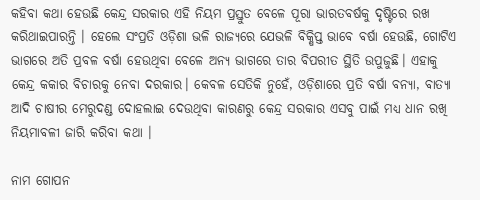କହିବା କଥା ହେଉଛି କେନ୍ଦ୍ର ସରକାର ଏହି ନିୟମ ପ୍ରସ୍ତୁତ ବେଳେ ପୂରା ଭାରତବର୍ଷକୁ ଦୃଷ୍ଟିରେ ରଖ କରିଥାଇପାରନ୍ତି । ହେଲେ ସଂପ୍ରତି ଓଡ଼ିଶା ଭଳି ରାଜ୍ୟରେ ଯେଭଳି ବିକ୍ଷିପ୍ତ ଭାବେ ବର୍ଷା ହେଉଛି, ଗୋଟିଏ ଭାଗରେ ଅତି ପ୍ରବଳ ବର୍ଷା ହେଉଥିବା ବେଳେ ଅନ୍ୟ ଭାଗରେ ତାର ବିପରୀତ ସ୍ଥିତି ଉପୁଜୁଛି। ଏହାକୁ କେନ୍ଦ୍ର କକାର ବିଚାରକୁ ନେବା ଦରକାର। କେବଳ ସେତିକି ନୁହେଁ, ଓଡ଼ିଶାରେ ପ୍ରତି ବର୍ଷା ବନ୍ୟା, ବାତ୍ୟା ଆଦି ଚାଷୀର ମେରୁଦଣ୍ଡ ଦୋହଲାଇ ଦେଉଥିବା କାରଣରୁ କେନ୍ଦ୍ର ସରକାର ଏସବୁ ପାଇଁ ମଧ୍ୟ ଧାନ ରଖି ନିୟମାବଳୀ ଜାରି କରିବା କଥା ।

ନାମ ଗୋପନ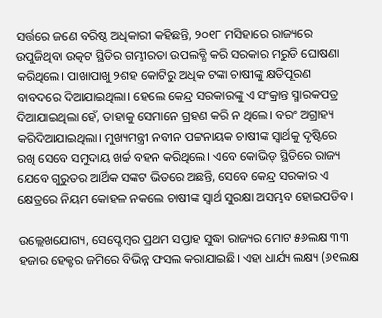ସର୍ତ୍ତରେ ଜଣେ ବରିଷ୍ଠ ଅଧିକାରୀ କହିଛନ୍ତି, ୨୦୧୮ ମସିହାରେ ରାଜ୍ୟରେ ଉପୁଜିଥିବା ଉତ୍କଟ ସ୍ଥିତିର ଗମ୍ଭୀରତା ଉପଲବ୍ଧି କରି ସରକାର ମରୁଡି ଘୋଷଣା କରିଥିଲେ। ପାଖାପାଖୁ ୨ଶହ କୋଟିରୁ ଅଧିକ ଟଙ୍କା ଚାଷୀଙ୍କୁ କ୍ଷତିପୂରଣ ବାବଦରେ ଦିଆଯାଇଥିଲା। ହେଲେ କେନ୍ଦ୍ର ସରକାରଙ୍କୁ ଏ ସଂକ୍ରାନ୍ତ ସ୍ମାରକପତ୍ର ଦିଆଯାଇଥିଲା ହେଁ, ତାହାକୁ ସେମାନେ ଗ୍ରହଣ କରି ନ ଥିଲେ। ବରଂ ଅଗ୍ରାହ୍ୟ କରିଦିଆଯାଇଥିଲା। ମୁଖ୍ୟମନ୍ତ୍ରୀ ନବୀନ ପଟ୍ଟନାୟକ ଚାଷୀଙ୍କ ସ୍ବାର୍ଥକୁ ଦୃଷ୍ଟିରେ ରଖି ସେବେ ସମୁଦାୟ ଖର୍ଚ୍ଚ ବହନ କରିଥିଲେ। ଏବେ କୋଭିଡ୍ ସ୍ଥିତିରେ ରାଜ୍ୟ ଯେବେ ଗୁରୁତର ଆର୍ଥିକ ସଙ୍କଟ ଭିତରେ ଅଛନ୍ତି, ସେବେ କେନ୍ଦ୍ର ସରକାର ଏ କ୍ଷେତ୍ରରେ ନିୟମ କୋହଳ ନକଲେ ଚାଷୀଙ୍କ ସ୍ବାର୍ଥ ସୁରକ୍ଷା ଅସମ୍ଭବ ହୋଇପଡିବ।

ଉଲ୍ଲେଖଯୋଗ୍ୟ, ସେପ୍ଟେମ୍ବର ପ୍ରଥମ ସପ୍ତାହ ସୁଦ୍ଧା ରାଜ୍ୟର ମୋଟ ୫୬ଲକ୍ଷ ୩୩ ହଜାର ହେକ୍ଟର ଜମିରେ ବିଭିନ୍ନ ଫସଲ କରାଯାଇଛି। ଏହା ଧାର୍ଯ୍ୟ ଲକ୍ଷ୍ୟ (୬୧ଲକ୍ଷ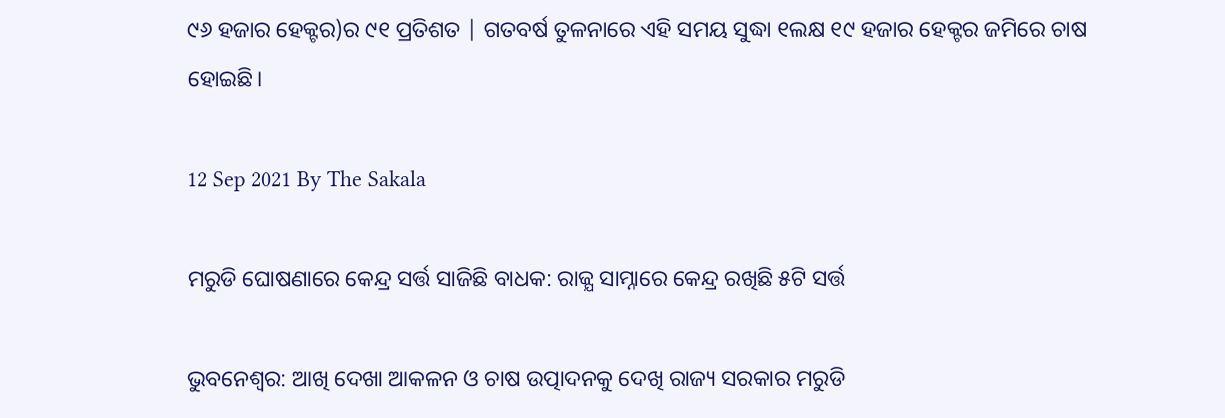୯୬ ହଜାର ହେକ୍ଟର)ର ୯୧ ପ୍ରତିଶତ | ଗତବର୍ଷ ତୁଳନାରେ ଏହି ସମୟ ସୁଦ୍ଧା ୧ଲକ୍ଷ ୧୯ ହଜାର ହେକ୍ଟର ଜମିରେ ଚାଷ ହୋଇଛି।

12 Sep 2021 By The Sakala

ମରୁଡି ଘୋଷଣାରେ କେନ୍ଦ୍ର ସର୍ତ୍ତ ସାଜିଛି ବାଧକ: ରାଜ୍ଯ ସାମ୍ନାରେ କେନ୍ଦ୍ର ରଖିଛି ୫ଟି ସର୍ତ୍ତ

ଭୁବନେଶ୍ୱର: ଆଖି ଦେଖା ଆକଳନ ଓ ଚାଷ ଉତ୍ପାଦନକୁ ଦେଖି ରାଜ୍ୟ ସରକାର ମରୁଡି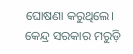ଘୋଷଣା କରୁଥିଲେ। କେନ୍ଦ୍ର ସରକାର ମରୁଡ଼ି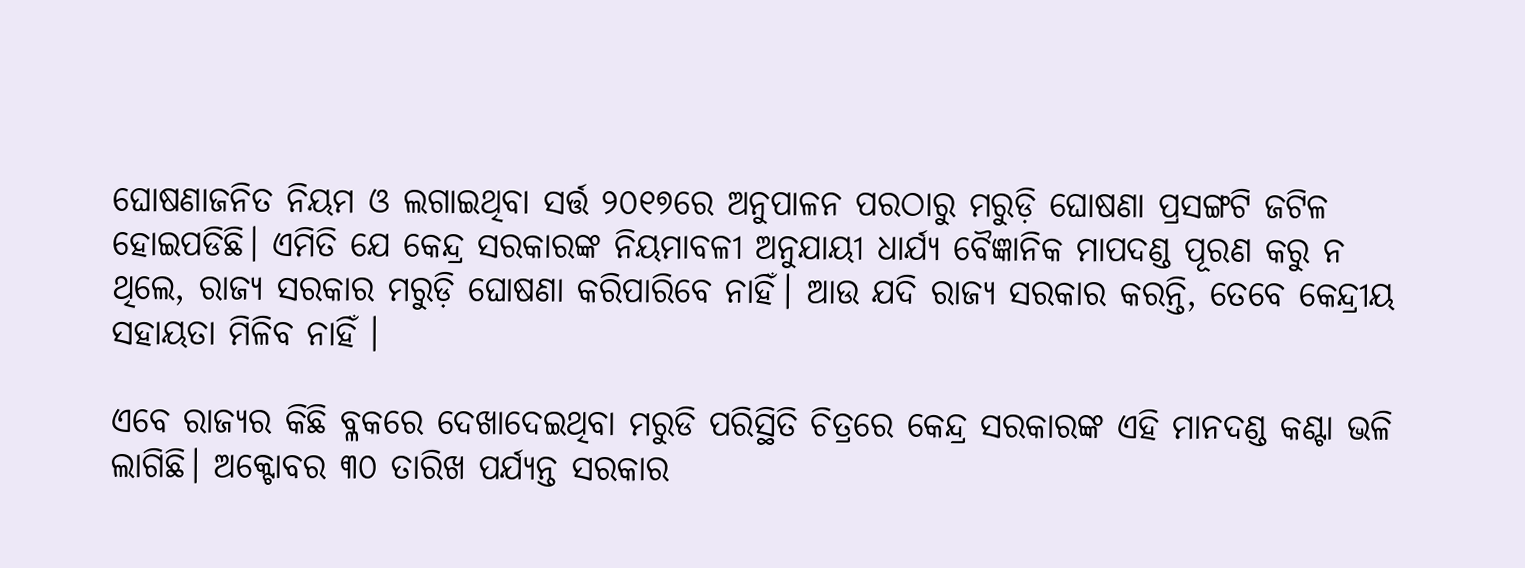ଘୋଷଣାଜନିତ ନିୟମ ଓ ଲଗାଇଥିବା ସର୍ତ୍ତ ୨୦୧୭ରେ ଅନୁପାଳନ ପରଠାରୁ ମରୁଡ଼ି ଘୋଷଣା ପ୍ରସଙ୍ଗଟି ଜଟିଳ ହୋଇପଡିଛି। ଏମିତି ଯେ କେନ୍ଦ୍ର ସରକାରଙ୍କ ନିୟମାବଳୀ ଅନୁଯାୟୀ ଧାର୍ଯ୍ୟ ବୈଜ୍ଞାନିକ ମାପଦଣ୍ଡ ପୂରଣ କରୁ ନ ଥିଲେ, ରାଜ୍ୟ ସରକାର ମରୁଡ଼ି ଘୋଷଣା କରିପାରିବେ ନାହିଁ। ଆଉ ଯଦି ରାଜ୍ୟ ସରକାର କରନ୍ତି, ତେବେ କେନ୍ଦ୍ରୀୟ ସହାୟତା ମିଳିବ ନାହିଁ ।

ଏବେ ରାଜ୍ୟର କିଛି ବ୍ଳକରେ ଦେଖାଦେଇଥିବା ମରୁଡି ପରିସ୍ଥିତି ଚିତ୍ରରେ କେନ୍ଦ୍ର ସରକାରଙ୍କ ଏହି ମାନଦଣ୍ଡ କଣ୍ଟା ଭଳି ଲାଗିଛି। ଅକ୍ଟୋବର ୩୦ ତାରିଖ ପର୍ଯ୍ୟନ୍ତ ସରକାର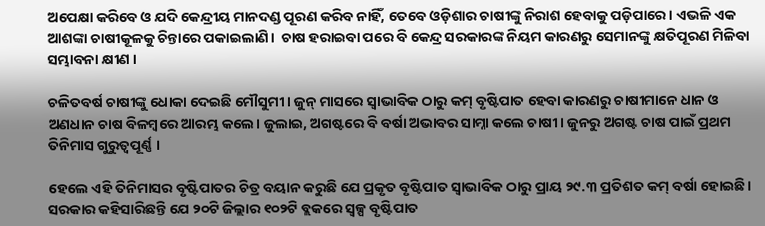ଅପେକ୍ଷା କରିବେ ଓ ଯଦି କେନ୍ଦ୍ରୀୟ ମାନଦଣ୍ଡ ପୂରଣ କରିବ ନାହିଁ, ତେବେ ଓଡ଼ିଶାର ଚାଷୀଙ୍କୁ ନିରାଶ ହେବାକୁ ପଡ଼ିପାରେ। ଏଭଳି ଏକ ଆଶଙ୍କା ଚାଷୀକୂଳକୁ ଚିନ୍ତାରେ ପକାଇଲାଣି।  ଚାଷ ହରାଇବା ପରେ ବି କେନ୍ଦ୍ର ସରକାରଙ୍କ ନିୟମ କାରଣରୁ ସେମାନଙ୍କୁ କ୍ଷତିପୂରଣ ମିଳିବା ସମ୍ଭାବନା କ୍ଷୀଣ ।

ଚଳିତବର୍ଷ ଚାଷୀଙ୍କୁ ଧୋକା ଦେଇଛି ମୌସୁମୀ। ଜୁନ୍‌ ମାସରେ ସ୍ଵାଭାବିକ ଠାରୁ କମ୍ ବୃଷ୍ଟିପାତ ହେବା କାରଣରୁ ଚାଷୀମାନେ ଧାନ ଓ ଅଣଧାନ ଚାଷ ବିଳମ୍ବରେ ଆରମ୍ଭ କଲେ। ଜୁଲାଇ, ଅଗଷ୍ଟରେ ବି ବର୍ଷା ଅଭାବର ସାମ୍ନା କଲେ ଚାଷୀ। ଜୁନରୁ ଅଗଷ୍ଟ ଚାଷ ପାଇଁ ପ୍ରଥମ ତିନିମାସ ଗୁରୁତ୍ବପୂର୍ଣ୍ଣ ।

ହେଲେ ଏହି ତିନିମାସର ବୃଷ୍ଟିପାତର ଚିତ୍ର ବୟାନ କରୁଛି ଯେ ପ୍ରକୃତ ବୃଷ୍ଟିପାତ ସ୍ବାଭାବିକ ଠାରୁ ପ୍ରାୟ ୨୯.୩ ପ୍ରତିଶତ କମ୍‌ ବର୍ଷା ହୋଇଛି। ସରକାର କହିସାରିଛନ୍ତି ଯେ ୨୦ଟି ଜିଲ୍ଲାର ୧୦୨ଟି ବ୍ଲକରେ ସ୍ବଳ୍ପ ବୃଷ୍ଟିପାତ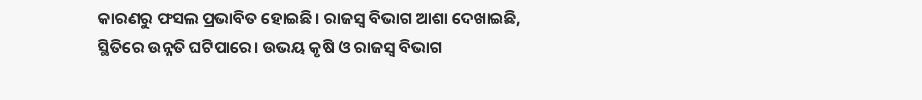କାରଣରୁ ଫସଲ ପ୍ରଭାବିତ ହୋଇଛି। ରାଜସ୍ବ ବିଭାଗ ଆଶା ଦେଖାଇଛି, ସ୍ଥିତିରେ ଉନ୍ନତି ଘଟିପାରେ। ଉଭୟ କୃଷି ଓ ରାଜସ୍ବ ବିଭାଗ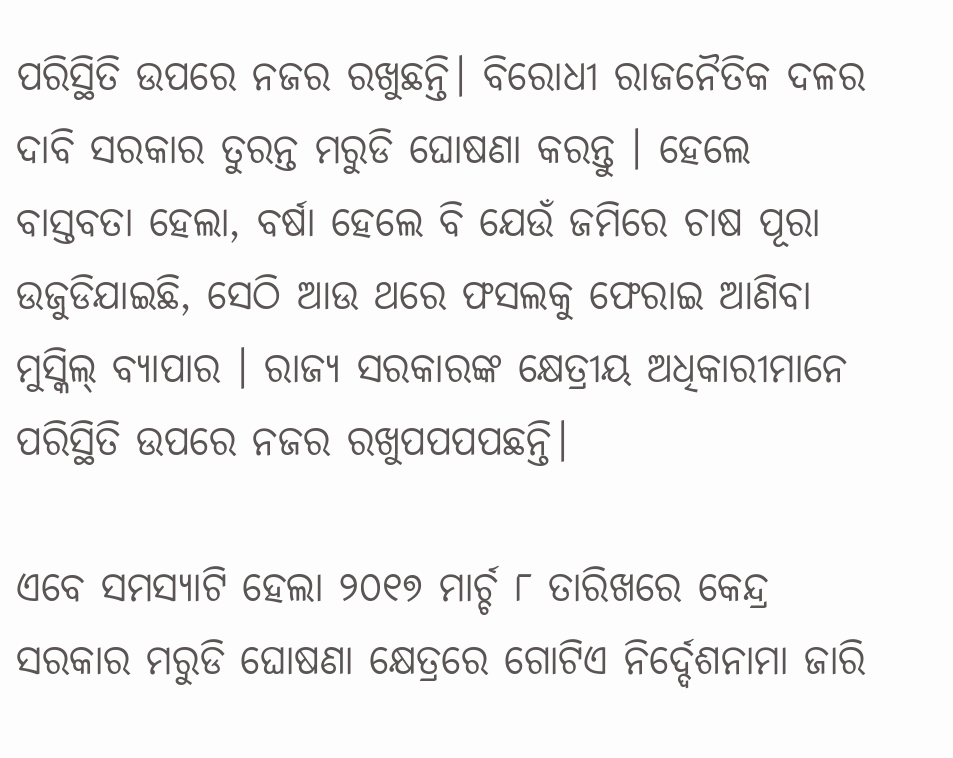ପରିସ୍ଥିତି ଉପରେ ନଜର ରଖୁଛନ୍ତି। ବିରୋଧୀ ରାଜନୈତିକ ଦଳର ଦାବି ସରକାର ତୁରନ୍ତ ମରୁଡି ଘୋଷଣା କରନ୍ତୁ । ହେଲେ ବାସ୍ତବତା ହେଲା, ବର୍ଷା ହେଲେ ବି ଯେଉଁ ଜମିରେ ଚାଷ ପୂରା ଉଜୁଡିଯାଇଛି, ସେଠି ଆଉ ଥରେ ଫସଲକୁ ଫେରାଇ ଆଣିବା ମୁସ୍କିଲ୍ ବ୍ୟାପାର । ରାଜ୍ୟ ସରକାରଙ୍କ କ୍ଷେତ୍ରୀୟ ଅଧିକାରୀମାନେ ପରିସ୍ଥିତି ଉପରେ ନଜର ରଖୁପପପପଛନ୍ତି।

ଏବେ ସମସ୍ୟାଟି ହେଲା ୨୦୧୭ ମାର୍ଚ୍ଚ ୮ ତାରିଖରେ କେନ୍ଦ୍ର ସରକାର ମରୁଡି ଘୋଷଣା କ୍ଷେତ୍ରରେ ଗୋଟିଏ ନିର୍ଦ୍ଦେଶନାମା ଜାରି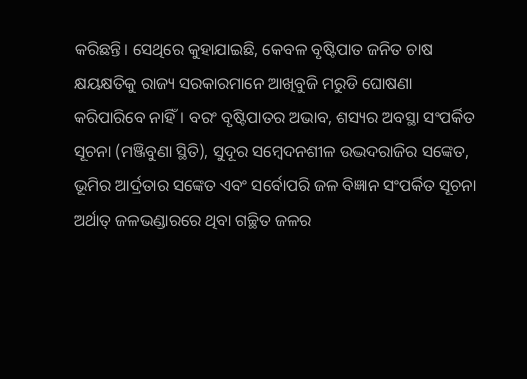କରିଛନ୍ତି। ସେଥିରେ କୁହାଯାଇଛି, କେବଳ ବୃଷ୍ଟିପାତ ଜନିତ ଚାଷ କ୍ଷୟକ୍ଷତିକୁ ରାଜ୍ୟ ସରକାରମାନେ ଆଖିବୁଜି ମରୁଡି ଘୋଷଣା କରିପାରିବେ ନାହିଁ। ବରଂ ବୃଷ୍ଟିପାତର ଅଭାବ, ଶସ୍ୟର ଅବସ୍ଥା ସଂପର୍କିତ ସୂଚନା (ମଞ୍ଜିବୁଣା ସ୍ଥିତି), ସୁଦୂର ସମ୍ବେଦନଶୀଳ ଉଦ୍ଭଦରାଜିର ସଙ୍କେତ, ଭୂମିର ଆର୍ଦ୍ରତାର ସଙ୍କେତ ଏବଂ ସର୍ବୋପରି ଜଳ ବିଜ୍ଞାନ ସଂପର୍କିତ ସୂଚନା ଅର୍ଥାତ୍ ଜଳଭଣ୍ଡାରରେ ଥିବା ଗଚ୍ଛିତ ଜଳର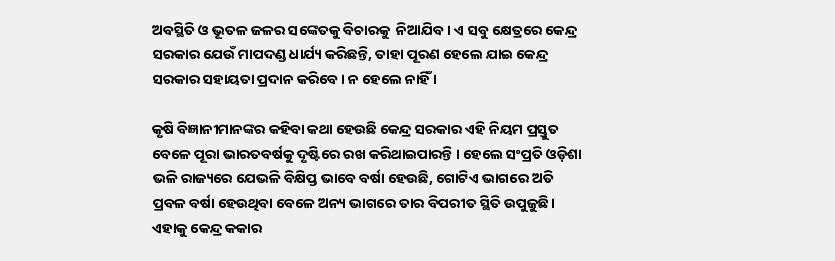ଅବସ୍ଥିତି ଓ ଭୂତଳ ଜଳର ସଙ୍କେତକୁ ବିଚାରକୁ  ନିଆଯିବ। ଏ ସବୁ କ୍ଷେତ୍ରରେ କେନ୍ଦ୍ର ସରକାର ଯେଉଁ ମାପଦଣ୍ଡ ଧାର୍ଯ୍ୟ କରିଛନ୍ତି, ତାହା ପୂରଣ ହେଲେ ଯାଇ କେନ୍ଦ୍ର ସରକାର ସହାୟତା ପ୍ରଦାନ କରିବେ। ନ ହେଲେ ନାହିଁ ।

କୃଷି ବିଜ୍ଞାନୀମାନଙ୍କର କହିବା କଥା ହେଉଛି କେନ୍ଦ୍ର ସରକାର ଏହି ନିୟମ ପ୍ରସ୍ତୁତ ବେଳେ ପୂରା ଭାରତବର୍ଷକୁ ଦୃଷ୍ଟିରେ ରଖ କରିଥାଇପାରନ୍ତି । ହେଲେ ସଂପ୍ରତି ଓଡ଼ିଶା ଭଳି ରାଜ୍ୟରେ ଯେଭଳି ବିକ୍ଷିପ୍ତ ଭାବେ ବର୍ଷା ହେଉଛି, ଗୋଟିଏ ଭାଗରେ ଅତି ପ୍ରବଳ ବର୍ଷା ହେଉଥିବା ବେଳେ ଅନ୍ୟ ଭାଗରେ ତାର ବିପରୀତ ସ୍ଥିତି ଉପୁଜୁଛି। ଏହାକୁ କେନ୍ଦ୍ର କକାର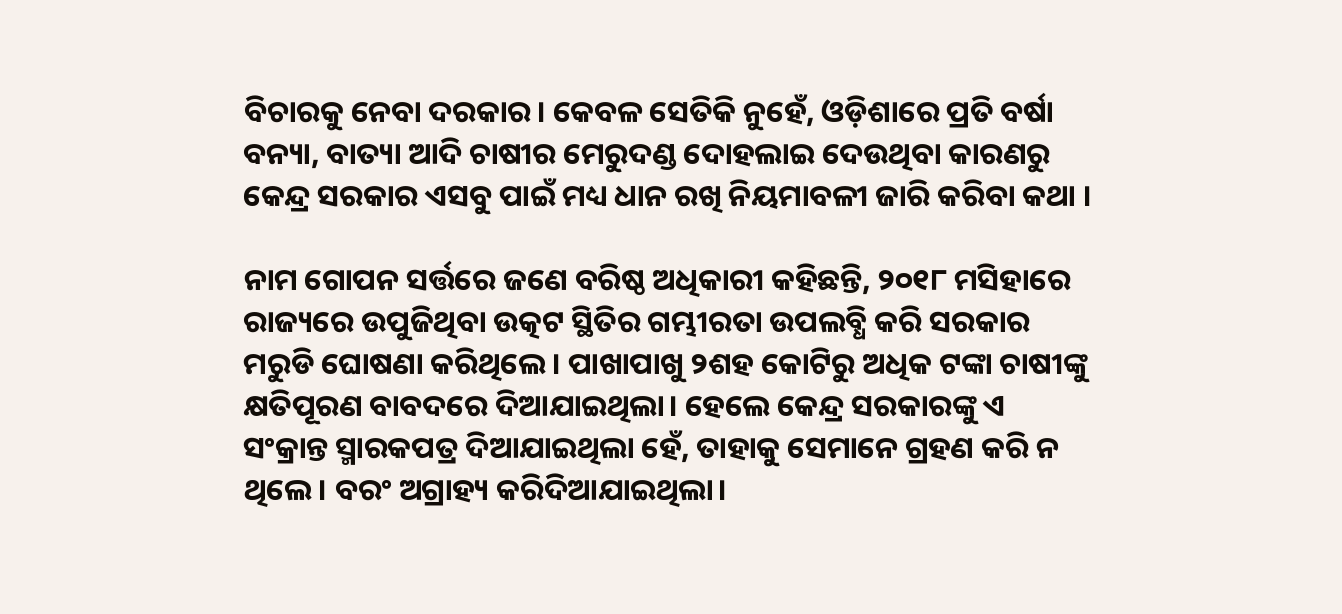ବିଚାରକୁ ନେବା ଦରକାର। କେବଳ ସେତିକି ନୁହେଁ, ଓଡ଼ିଶାରେ ପ୍ରତି ବର୍ଷା ବନ୍ୟା, ବାତ୍ୟା ଆଦି ଚାଷୀର ମେରୁଦଣ୍ଡ ଦୋହଲାଇ ଦେଉଥିବା କାରଣରୁ କେନ୍ଦ୍ର ସରକାର ଏସବୁ ପାଇଁ ମଧ୍ୟ ଧାନ ରଖି ନିୟମାବଳୀ ଜାରି କରିବା କଥା ।

ନାମ ଗୋପନ ସର୍ତ୍ତରେ ଜଣେ ବରିଷ୍ଠ ଅଧିକାରୀ କହିଛନ୍ତି, ୨୦୧୮ ମସିହାରେ ରାଜ୍ୟରେ ଉପୁଜିଥିବା ଉତ୍କଟ ସ୍ଥିତିର ଗମ୍ଭୀରତା ଉପଲବ୍ଧି କରି ସରକାର ମରୁଡି ଘୋଷଣା କରିଥିଲେ। ପାଖାପାଖୁ ୨ଶହ କୋଟିରୁ ଅଧିକ ଟଙ୍କା ଚାଷୀଙ୍କୁ କ୍ଷତିପୂରଣ ବାବଦରେ ଦିଆଯାଇଥିଲା। ହେଲେ କେନ୍ଦ୍ର ସରକାରଙ୍କୁ ଏ ସଂକ୍ରାନ୍ତ ସ୍ମାରକପତ୍ର ଦିଆଯାଇଥିଲା ହେଁ, ତାହାକୁ ସେମାନେ ଗ୍ରହଣ କରି ନ ଥିଲେ। ବରଂ ଅଗ୍ରାହ୍ୟ କରିଦିଆଯାଇଥିଲା।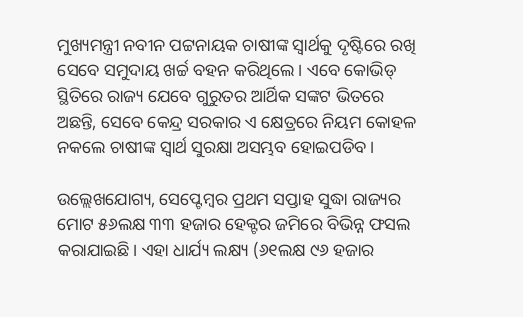ମୁଖ୍ୟମନ୍ତ୍ରୀ ନବୀନ ପଟ୍ଟନାୟକ ଚାଷୀଙ୍କ ସ୍ବାର୍ଥକୁ ଦୃଷ୍ଟିରେ ରଖି ସେବେ ସମୁଦାୟ ଖର୍ଚ୍ଚ ବହନ କରିଥିଲେ। ଏବେ କୋଭିଡ୍ ସ୍ଥିତିରେ ରାଜ୍ୟ ଯେବେ ଗୁରୁତର ଆର୍ଥିକ ସଙ୍କଟ ଭିତରେ ଅଛନ୍ତି, ସେବେ କେନ୍ଦ୍ର ସରକାର ଏ କ୍ଷେତ୍ରରେ ନିୟମ କୋହଳ ନକଲେ ଚାଷୀଙ୍କ ସ୍ବାର୍ଥ ସୁରକ୍ଷା ଅସମ୍ଭବ ହୋଇପଡିବ।

ଉଲ୍ଲେଖଯୋଗ୍ୟ, ସେପ୍ଟେମ୍ବର ପ୍ରଥମ ସପ୍ତାହ ସୁଦ୍ଧା ରାଜ୍ୟର ମୋଟ ୫୬ଲକ୍ଷ ୩୩ ହଜାର ହେକ୍ଟର ଜମିରେ ବିଭିନ୍ନ ଫସଲ କରାଯାଇଛି। ଏହା ଧାର୍ଯ୍ୟ ଲକ୍ଷ୍ୟ (୬୧ଲକ୍ଷ ୯୬ ହଜାର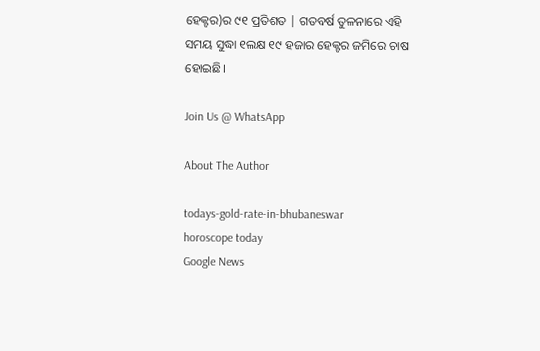ହେକ୍ଟର)ର ୯୧ ପ୍ରତିଶତ | ଗତବର୍ଷ ତୁଳନାରେ ଏହି ସମୟ ସୁଦ୍ଧା ୧ଲକ୍ଷ ୧୯ ହଜାର ହେକ୍ଟର ଜମିରେ ଚାଷ ହୋଇଛି।

Join Us @ WhatsApp

About The Author

todays-gold-rate-in-bhubaneswar
horoscope today
Google News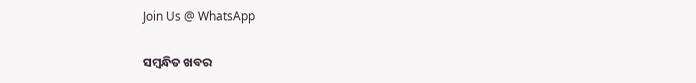Join Us @ WhatsApp

ସମ୍ବନ୍ଧିତ ଖବର